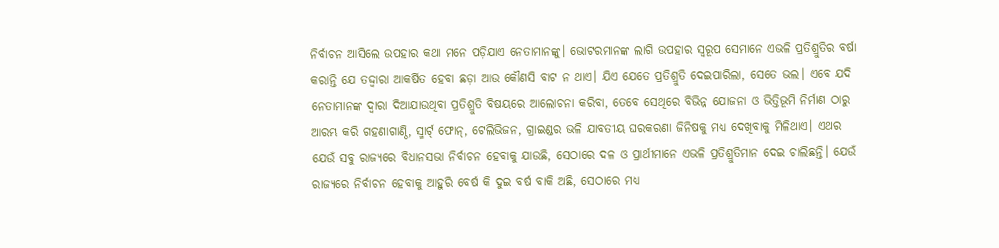ନିର୍ବାଚନ ଆସିଲେ ଉପ‌ହାର କଥ‌ା ମନେ ପଡ଼ିଯାଏ ନେତାମାନଙ୍କୁ। ଭୋଟରମାନଙ୍କ ଲାଗି ଉପହାର ସ୍ବରୂପ ସେମାନେ ଏଭଳି ପ୍ରତିଶ୍ରୁତିର ବର୍ଷା କରାନ୍ତି ଯେ ତଦ୍ଦ୍ବାରା ଆକର୍ଷିତ ହେବା ଛଡ଼ା ଆଉ କୌଣସି ବାଟ ନ ଥାଏ। ଯିଏ ‌ଯେତେ ପ୍ରତିଶ୍ରୁତି ଦେଇପାରିଲା, ସେତେ ଭଲ। ଏବେ ଯଦି ନେତାମାନଙ୍କ ଦ୍ବାରା ଦିଆଯାଉଥିବା ପ୍ରତିଶ୍ରୁତି ବିଷୟରେ ଆଲୋଚନା କରିବା, ତେବେ ସେଥିରେ ବିଭିନ୍ନ ଯୋଜନା ଓ ଭିତ୍ତିଭୂମି ନିର୍ମାଣ ଠାରୁ ଆରମ୍ଭ କରି ଗହଣାଗାଣ୍ଠି, ସ୍ମାର୍ଟ‌୍ ଫୋନ୍‌, ଟେଲିଭିଜନ, ଗ୍ରାଇଣ୍ଡର ଭଳି ଯାବତୀୟ ଘରକରଣା ଜିନିଷକୁ ମଧ୍ୟ ଦେଖିବାକୁ ମିଳିଥାଏ। ଏଥର ଯେଉଁ ସବୁ ରାଜ୍ୟରେ ବିଧାନସଭା ନିର୍ବାଚନ ‌ହେବାକୁ ଯାଉଛି, ସେଠାରେ ଦଳ ଓ ପ୍ରାର୍ଥୀମାନେ ଏଭଳି ପ୍ରତିଶ୍ରୁତିମାନ ଦେଇ ଚାଲିଛନ୍ତି। ଯେଉଁ ରାଜ୍ୟରେ ନିର୍ବାଚନ ହେବାକୁ ଆହୁରି ବ‌େ‌ର୍ଷ କି ଦୁଇ ବର୍ଷ ବାକି ଅଛି, ସେଠାରେ ମଧ୍ୟ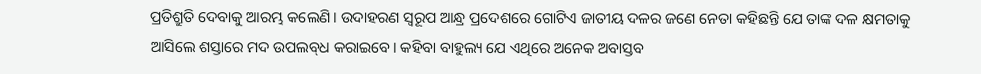ପ୍ରତିଶ୍ରୁତି ଦେବାକୁ ଆରମ୍ଭ କଲେଣି। ଉଦାହରଣ ସ୍ବରୂପ ଆନ୍ଧ୍ର ପ୍ରଦେଶରେ ଗୋଟିଏ ଜାତୀୟ ଦଳର ଜଣେ ନେତା କହିଛନ୍ତି ଯେ ତାଙ୍କ ଦଳ କ୍ଷମତାକୁ ଆସିଲେ ଶସ୍ତାରେ ମଦ ଉପଲବ୍‌ଧ କରାଇବେ। କହିବା ବାହୁଲ୍ୟ ଯେ ଏଥିରେ ଅନେକ ଅବାସ୍ତବ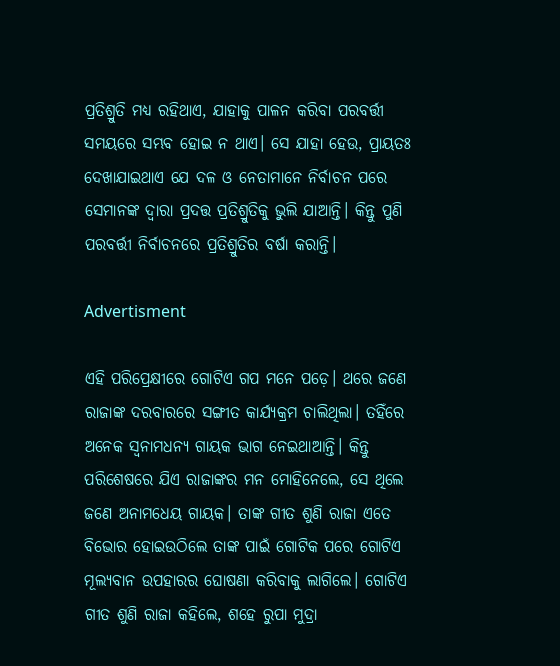ପ୍ରତିଶ୍ରୁତି ମଧ୍ୟ ରହିଥାଏ, ଯାହାକୁ ପାଳନ କରିବା ପରବର୍ତ୍ତୀ ସମୟରେ ସମ୍ଭବ ହୋଇ ନ ଥାଏ। ସେ ଯାହା ହେଉ, ପ୍ରାୟତଃ ଦେଖାଯାଇଥାଏ ଯେ ଦଳ ଓ ନେତାମାନେ ନିର୍ବାଚନ ‌ପରେ ସେମାନଙ୍କ ଦ୍ବାରା ପ୍ରଦତ୍ତ ପ୍ରତିଶ୍ରୁତିକୁ ଭୁଲି ଯାଆନ୍ତି। କିନ୍ତୁ ପୁଣି ପରବର୍ତ୍ତୀ ନିର୍ବାଚନରେ ପ୍ରତିଶ୍ରୁତିର ବର୍ଷା କରାନ୍ତି।

Advertisment

ଏହି ପରିପ୍ରେକ୍ଷୀରେ ଗୋଟିଏ ଗପ ମନେ ପଡ଼େ। ଥରେ ଜଣେ ରାଜାଙ୍କ ଦରବାରରେ ସଙ୍ଗୀତ କାର୍ଯ୍ୟକ୍ରମ ଚାଲିଥିଲା। ତହିଁରେ ଅନେକ ସ୍ବନାମଧନ୍ୟ ଗାୟକ ଭାଗ ନେଇଥାଆନ୍ତି। କିନ୍ତୁ ପରିଶେଷରେ ଯିଏ ରାଜାଙ୍କର ମନ ମୋହିନେଲେ, ସେ ଥିଲେ ଜଣେ ଅନାମଧେୟ ଗାୟକ। ତାଙ୍କ ଗୀତ ଶୁଣି ରାଜା ଏତେ ବିଭୋର ହୋଇଉଠିଲେ ତାଙ୍କ ପାଇଁ ଗୋଟିକ ପରେ ଗୋଟିଏ ମୂଲ୍ୟବାନ ଉପହାରର ଘୋଷଣା କରିବାକୁ ଲାଗିଲେ। ଗୋଟିଏ ଗୀତ ଶୁଣି ରାଜା କହିଲେ, ଶହେ ରୁପା ମୁଦ୍ରା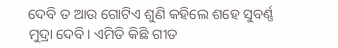ଦେବି ତ ଆଉ ଗୋଟିଏ ଶୁଣି କହିଲେ ଶହେ ସୁବର୍ଣ୍ଣ ମୁଦ୍ରା ଦେବି। ଏମିତି କିଛି ଗୀତ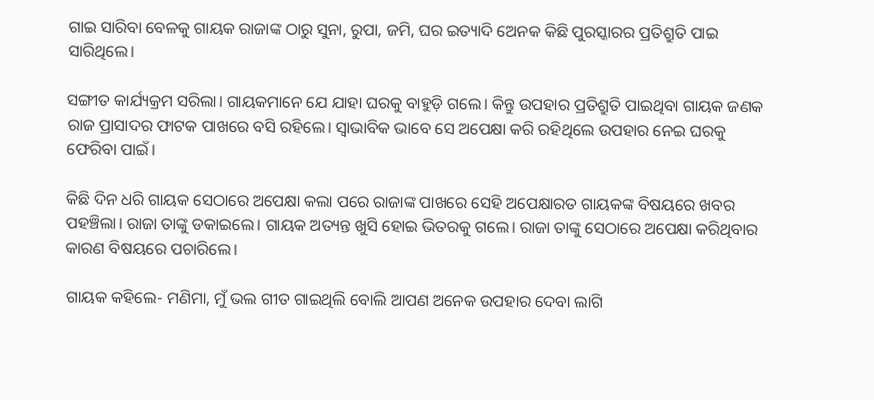ଗାଇ ସାରିବା ବେଳକୁ ଗାୟକ ରାଜାଙ୍କ ଠାରୁ ସୁନା, ରୁପା, ଜମି, ଘର ଇତ୍ୟାଦି ଅ‌େନକ କିଛି ପୁରସ୍କାରର ପ୍ରତିଶ୍ରୁତି ପାଇ ସାରିଥିଲେ।

ସଙ୍ଗୀତ କାର୍ଯ୍ୟକ୍ରମ ସରିଲା। ଗାୟକମାନେ ଯେ ଯାହା ଘରକୁ ବାହୁଡ଼ି ଗଲେ। କିନ୍ତୁ ଉପହାର ପ୍ରତିଶ୍ରୁତି ପାଇଥିବା ଗାୟକ ଜଣକ ରାଜ ପ୍ରାସାଦର ଫାଟକ ପାଖରେ ବସି ରହିଲେ। ସ୍ବାଭାବିକ ଭାବେ ସେ ଅପେକ୍ଷା କରି ରହିଥିଲେ ଉପହାର ନେଇ ଘରକୁ ଫେରିବା ପାଇଁ।

କିଛି ଦିନ ଧରି ଗାୟକ ସେଠାରେ ଅପେକ୍ଷା କଲା ପରେ ରାଜାଙ୍କ ପାଖରେ ସେହି ଅପେକ୍ଷାରତ ଗାୟକଙ୍କ ବିଷୟରେ ଖବର ପହଞ୍ଚିଲା। ରାଜା ତାଙ୍କୁ ଡକାଇଲେ। ଗାୟକ ଅତ୍ୟନ୍ତ ଖୁସି ହୋଇ ଭିତରକୁ ଗଲେ। ରାଜା ତାଙ୍କୁ ସେଠାରେ ଅପେକ୍ଷା କରିଥିବାର କାରଣ ବିଷୟରେ ପଚାରିଲେ।

ଗାୟକ କହିଲେ- ମଣିମା, ମୁଁ ଭଲ ଗୀତ ଗାଇଥିଲି ବୋଲି ଆପଣ ଅନେକ ଉପହାର ଦେବା ଲାଗି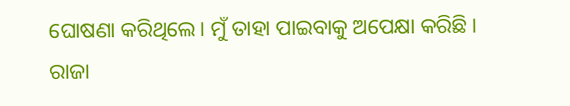ଘୋଷଣା କରିଥିଲେ। ମୁଁ ତାହା ପାଇବାକୁ ଅପେକ୍ଷା କରିଛି।
ରାଜା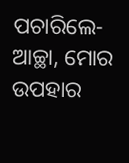ପଚାରିଲେ- ଆଚ୍ଛା, ମୋର ଉପହାର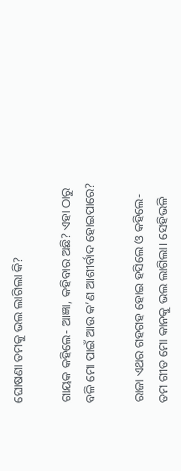ଘୋଷଣା ତମକୁ ଭଲ ଲାଗିଲା କି?

ଗାୟକ କହିଲେ- ଆଜ୍ଞା, କହିବାର ଅଛି? ଏହା ଠାରୁ ବଳି ମୋ ପାଇଁ ଆଉ କ’ଣ ଆଶୀର୍ବାଦ ହୋଇ‌ପାରେ?

ରାଜା ଏଥର ଗହଗହ ହୋଇ ହସିଲେ ଓ କହିଲେ- ତମ ଗୀତ ମୋ କାନକୁ ଭଲ ଲାଗିଲା। ସେହିଭଳି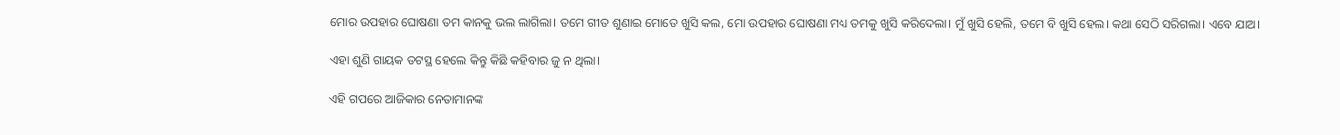ମୋର ଉପହାର ଘୋଷଣା ତମ କାନକୁ ଭଲ ଲାଗିଲା। ତମେ ଗୀତ ଶୁଣାଇ ମୋତେ ଖୁସି କଲ, ମୋ ଉପହାର ଘୋଷଣା ମଧ୍ୟ ତମକୁ ଖୁସି କରିଦେଲା। ମୁଁ ଖୁସି ହେଲି, ତମେ ବି ଖୁସି ହେଲ। କଥା ସେଠି ସରିଗଲା। ଏବେ ଯାଅ।

ଏହା ଶୁଣି ଗାୟକ ତଟସ୍ଥ ହେଲେ କିନ୍ତୁ କିଛି କହିବାର ଜୁ ନ ଥିଲା।

ଏହି ଗପରେ ଆଜିକାର ନେତାମାନଙ୍କ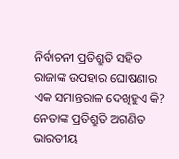ନିର୍ବାଚନୀ ପ୍ରତିଶ୍ରୁତି ସହିତ ରାଜାଙ୍କ ଉପହାର ଘୋଷଣାର ଏକ ସମାନ୍ତରାଳ ଦେଖିହୁଏ କି? ନେତାଙ୍କ ପ୍ରତିଶ୍ରୁତି ଅଗଣିତ ଭାରତୀୟ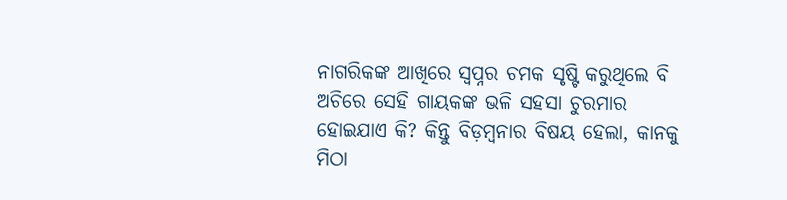ନାଗରିକଙ୍କ ଆଖିରେ ସ୍ବପ୍ନର ଚମକ ସୃଷ୍ଟି କରୁଥିଲେ ବି ଅଚିରେ ସେହି ଗାୟକଙ୍କ ଭଳି ସହସା ଚୁରମାର ହୋଇଯାଏ କି? କିନ୍ତୁ ବିଡ଼ମ୍ବନାର ବିଷୟ ହେଲା, କାନକୁ ମିଠା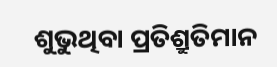ଶୁଭୁଥିବା ପ୍ରତିଶ୍ରୁତିମାନ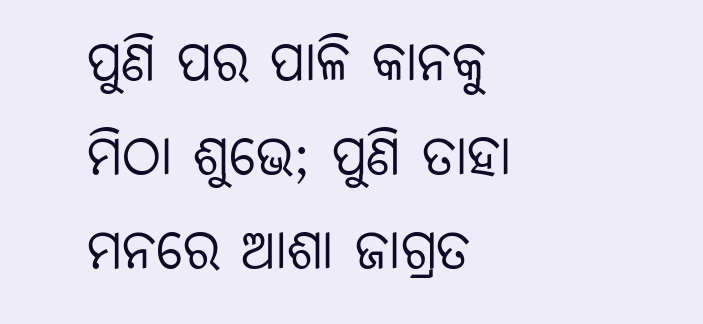ପୁଣି ପର ପାଳି କାନକୁ ମିଠା ଶୁଭେ; ପୁଣି ତାହା ମନରେ ଆଶା ଜାଗ୍ରତ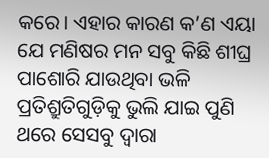କରେ। ଏହାର କାରଣ କ’ଣ ଏୟା ଯେ ମଣିଷର ମନ ସବୁ କିଛି ଶୀଘ୍ର ପାଶୋରି ଯାଉଥିବା ଭଳି ପ୍ରତିଶ୍ରୁତିଗୁଡ଼ିକୁ ଭୁଲି ଯାଇ ପୁଣି ଥରେ ସେସବୁ ଦ୍ବାରା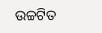ଉଚ୍ଚଟିତ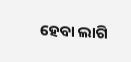ହେବା ଲାଗି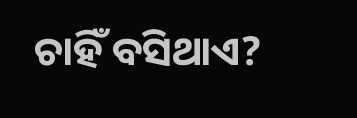ଚାହିଁ ବସିଥାଏ?